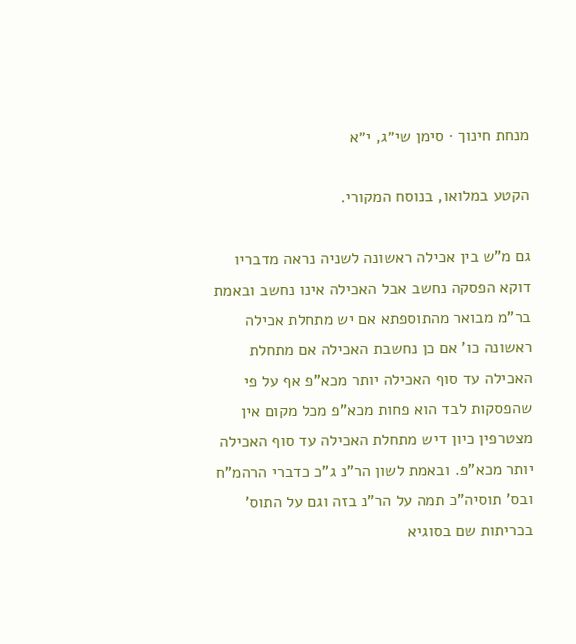מנחת חינוך · סימן שי״ג, י״א

הקטע במלואו, בנוסח המקורי.

גם מ"ש בין אכילה ראשונה לשניה נראה מדבריו דוקא הפסקה נחשב אבל האכילה אינו נחשב ובאמת בר"מ מבואר מהתוספתא אם יש מתחלת אכילה ראשונה כו' אם כן נחשבת האכילה אם מתחלת האכילה עד סוף האכילה יותר מכא"פ אף על פי שהפסקות לבד הוא פחות מכא"פ מכל מקום אין מצטרפין כיון דיש מתחלת האכילה עד סוף האכילה יותר מכא"פ. ובאמת לשון הר"נ ג"כ כדברי הרהמ"ח ובס' תוסיה"כ תמה על הר"נ בזה וגם על התוס' בכריתות שם בסוגיא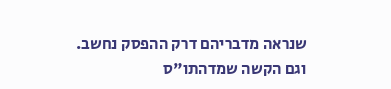שנראה מדבריהם דרק ההפסק נחשב. וגם הקשה שמדהתו"ס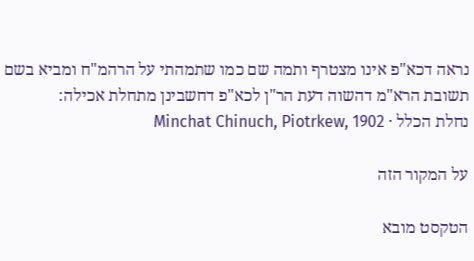נראה דכא"פ אינו מצטרף ותמה שם כמו שתמהתי על הרהמ"ח ומביא בשם תשובת הרא"מ דהשוה דעת הר"ן לכא"פ דחשבינן מתחלת אכילה:
נחלת הכלל · Minchat Chinuch, Piotrkew, 1902

על המקור הזה

הטקסט מובא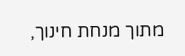מתוך מנחת חינוך,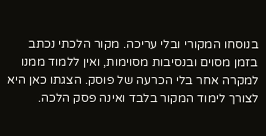בנוסחו המקורי ובלי עריכה. מקור הלכתי נכתב בזמן מסוים ובנסיבות מסוימות, ואין ללמוד ממנו למקרה אחר בלי הכרעה של פוסק. הצגתו כאן היא לצורך לימוד המקור בלבד ואינה פסק הלכה.